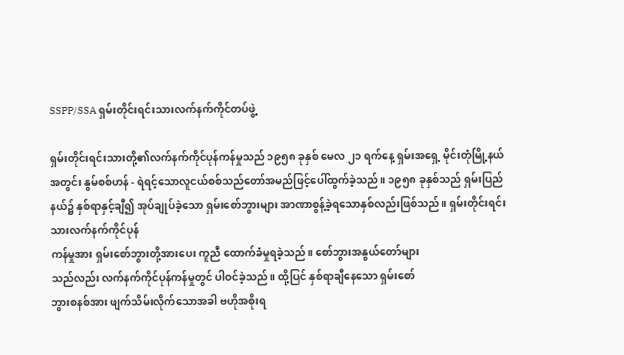SSPP/SSA ရှမ်းတိုင်းရင်းသားလက်နက်ကိုင်တပ်ဖွဲ့

ရှမ်းတိုင်းရင်းသားတို့၏လက်နက်ကိုင်ပုန်ကန်မှုသည် ၁၉၅၈ ခုနှစ် မေလ ၂၁ ရက်နေ့ ရှမ်းအရှေ့ မိုင်းတုံမြို့နယ်အတွင်း နွမ်စစ်ဟန် - ရဲရင့်သောလူငယ်စစ်သည်တော်အမည်ဖြင့်ပေါ်ထွက်ခဲ့သည်။ ၁၉၅၈ ခုနှစ်သည် ရှမ်းပြည်နယ်၌ နှစ်ရာနှင့်ချီ၍ အုပ်ချုပ်ခဲ့သော ရှမ်းစော်ဘွားများ အာဏာစွန့်ခဲ့ရသောနှစ်လည်းဖြစ်သည်။ ရှမ်းတိုင်းရင်းသားလက်နက်ကိုင်ပုန်
ကန်မှုအား ရှမ်းစော်ဘွားတို့အားပေး ကူညီ ထောက်ခံမှုရခဲ့သည်။ စော်ဘွားအနွယ်တော်များ
သည်လည်း လက်နက်ကိုင်ပုန်ကန်မှုတွင် ပါဝင်ခဲ့သည်။ ထို့ပြင် နှစ်ရာချီနေသော ရှမ်းစော်
ဘွားစနစ်အား ဖျက်သိမ်းလိုက်သောအခါ ဗဟိုအစိုးရ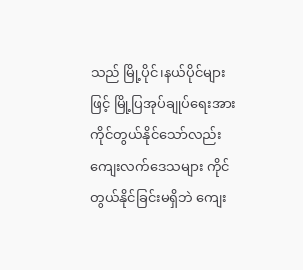သည် မြို့ပိုင်၊နယ်ပိုင်များဖြင့် မြို့ပြအုပ်ချုပ်ရေးအား ကိုင်တွယ်နိုင်သော်လည်း ကျေးလက်ဒေသများ ကိုင်တွယ်နိုင်ခြင်းမရှိဘဲ ကျေး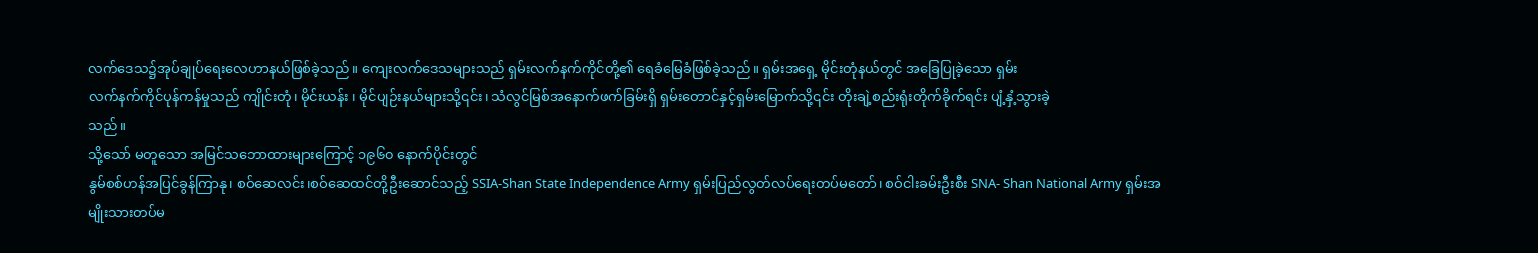လက်ဒေသ၌အုပ်ချုပ်ရေးလေဟာနယ်ဖြစ်ခဲ့သည်။ ကျေးလက်ဒေသများသည် ရှမ်းလက်နက်ကိုင်တို့၏ ရေခံမြေခံဖြစ်ခဲ့သည်။ ရှမ်းအရှေ့ မိုင်းတုံနယ်တွင် အခြေပြုခဲ့သော ရှမ်း
လက်နက်ကိုင်ပုန်ကန်မှုသည် ကျိုင်းတုံ၊ မိုင်းယန်း ၊ မိုင်ပျဉ်းနယ်များသို့၎င်း၊ သံလွင်မြစ်အနောက်ဖက်ခြမ်းရှိ ရှမ်းတောင်နှင့်ရှမ်းမြောက်သို့၎င်း တိုးချဲ့စည်းရုံးတိုက်ခိုက်ရင်း ပျံ့နှံ့သွားခဲ့
သည်။
သို့သော် မတူသော အမြင်သဘောထားများကြောင့် ၁၉၆၀ နောက်ပိုင်းတွင်
နွမ်စစ်ဟန်အပြင်ခွန်ကြာနု၊ စဝ်ဆေလင်း၊စဝ်ဆေထင်တို့ဦးဆောင်သည့် SSIA-Shan State Independence Army ရှမ်းပြည်လွတ်လပ်ရေးတပ်မတော်၊ စဝ်ငါးခမ်းဦးစီး SNA- Shan National Army ရှမ်းအမျိုးသားတပ်မ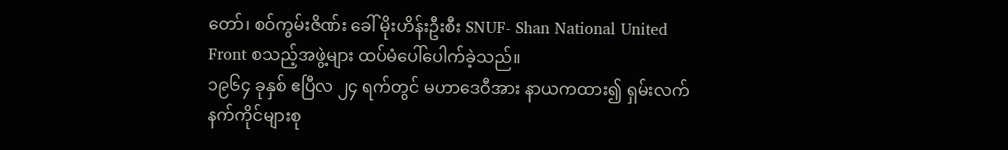တော်၊ စဝ်ကွမ်းဇိဏ်း ခေါ် မိုးဟိန်းဦးစီး SNUF- Shan National United Front စသည့်အဖွဲ့များ ထပ်မံပေါ်ပေါက်ခဲ့သည်။
၁၉၆၄ ခုနှစ် ဧပြီလ ၂၄ ရက်တွင် မဟာဒေဝီအား နာယကထား၍ ရှမ်းလက်နက်ကိုင်များစု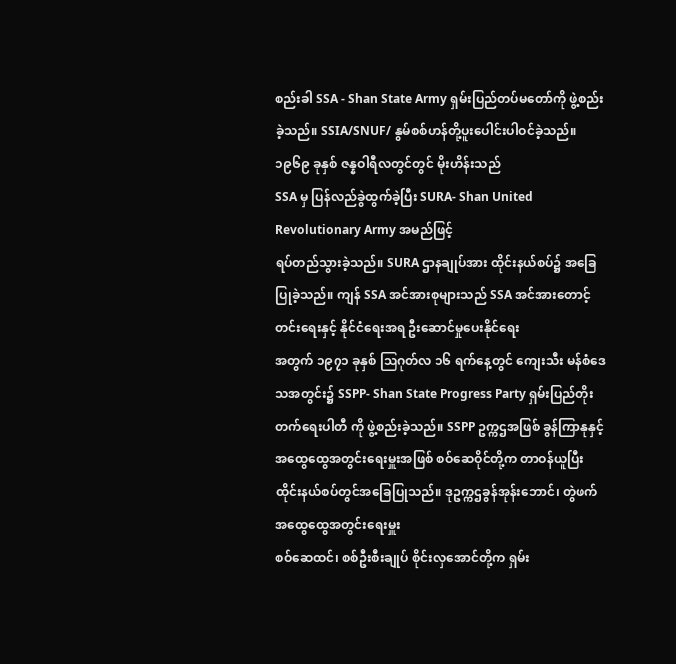စည်းခါ SSA - Shan State Army ရှမ်းပြည်တပ်မတော်ကို ဖွဲ့စည်းခဲ့သည်။ SSIA/SNUF/ နွမ်စစ်ဟန်တို့ပူးပေါင်းပါဝင်ခဲ့သည်။ ၁၉၆၉ ခုနှစ် ဇန္နဝါရီလတွင်တွင် မိုးဟိန်းသည်
SSA မှ ပြန်လည်ခွဲထွက်ခဲ့ပြီး SURA- Shan United Revolutionary Army အမည်ဖြင့်
ရပ်တည်သွားခဲ့သည်။ SURA ဌာနချုပ်အား ထိုင်းနယ်စပ်၌ အခြေပြုခဲ့သည်။ ကျန် SSA အင်အားစုများသည် SSA အင်အားတောင့်တင်းရေးနှင့် နိုင်ငံရေးအရ ဦးဆောင်မှုပေးနိုင်ရေး
အတွက် ၁၉၇၁ ခုနှစ် ဩဂုတ်လ ၁၆ ရက်နေ့တွင် ကျေးသီး မန်စံဒေသအတွင်း၌ SSPP- Shan State Progress Party ရှမ်းပြည်တိုးတက်ရေးပါတီ ကို ဖွဲ့စည်းခဲ့သည်။ SSPP ဥက္ကဌအဖြစ် ခွန်ကြာနုနှင့် အထွေထွေအတွင်းရေးမှူးအဖြစ် စဝ်ဆေဝိုင်တို့က တာဝန်ယူပြီး
ထိုင်းနယ်စပ်တွင်အခြေပြုသည်။ ဒုဥက္ကဌခွန်အုန်းဘောင်၊ တွဲဖက်အထွေထွေအတွင်းရေးမှူး
စဝ်ဆေထင်၊ စစ်ဦးစီးချုပ် စိုင်းလှအောင်တို့က ရှမ်း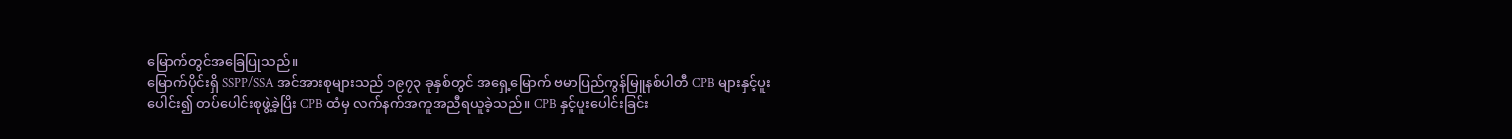မြောက်တွင်အခြေပြုသည်။
မြောက်ပိုင်းရှိ SSPP/SSA အင်အားစုများသည် ၁၉၇၃ ခုနှစ်တွင် အရှေ့မြောက် ဗမာပြည်ကွန်မြူနစ်ပါတီ CPB များနှင့်ပူးပေါင်း၍ တပ်ပေါင်းစုဖွဲ့ခဲ့ပြိး CPB ထံမှ လက်နက်အကူအညီရယူခဲ့သည်။ CPB နှင့်ပူးပေါင်းခြင်း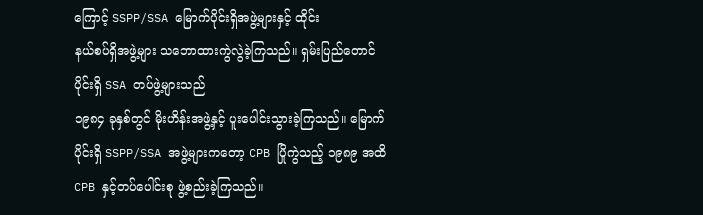ကြောင့် SSPP/SSA မြောက်ပိုင်းရှိအဖွဲ့များနှင့် ထိုင်း
နယ်စပ်ရှိအဖွဲ့များ သဘောထားကွဲလွဲခဲ့ကြသည်။ ရှမ်းပြည်တောင်ပိုင်းရှိ SSA တပ်ဖွဲ့များသည်
၁၉၈၄ ခုနှစ်တွင် မိုးဟိန်းအဖွဲ့နှင့် ပူးပေါင်းသွားခဲ့ကြသည်။ မြောက်ပိုင်းရှိ SSPP/SSA အဖွဲ့များကတော့ CPB ပြိုကွဲသည့် ၁၉၈၉ အထိ CPB နှင့်တပ်ပေါင်းစု ဖွဲ့စည်းခဲ့ကြသည်။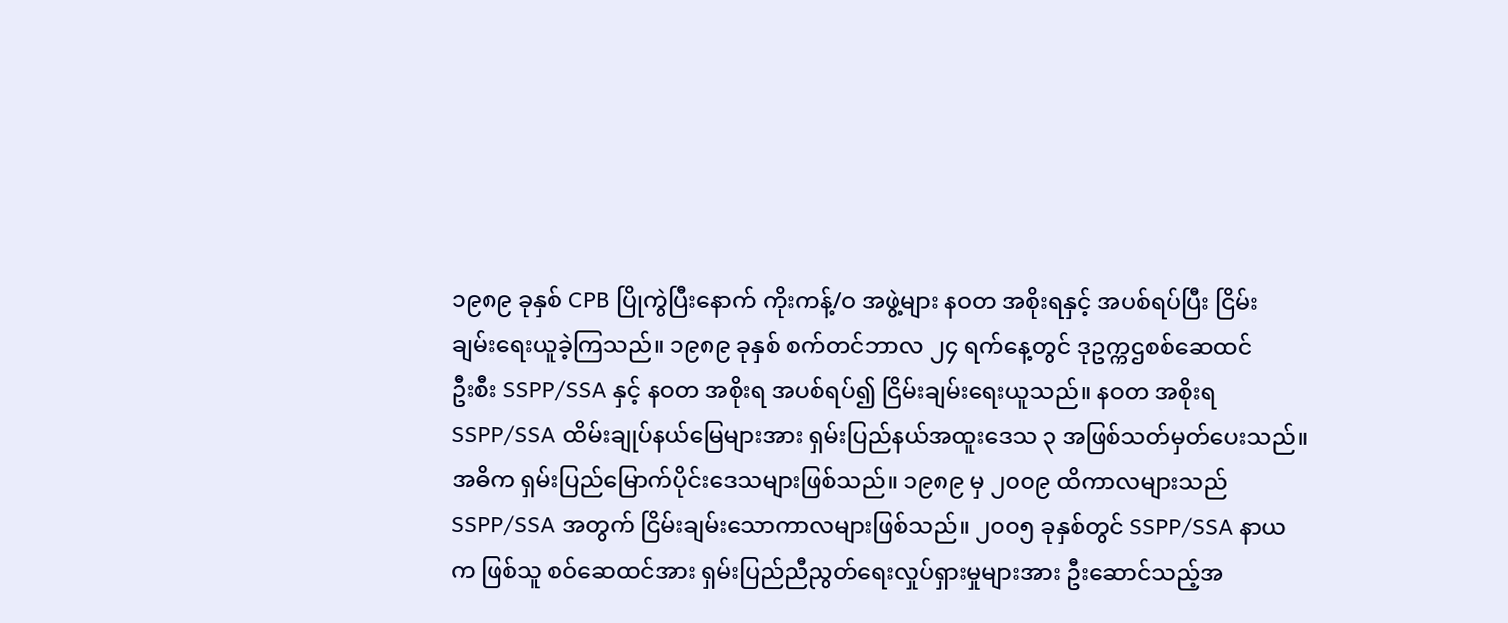၁၉၈၉ ခုနှစ် CPB ပြိုကွဲပြီးနောက် ကိုးကန့်/ဝ အဖွဲ့များ နဝတ အစိုးရနှင့် အပစ်ရပ်ပြီး ငြိမ်း
ချမ်းရေးယူခဲ့ကြသည်။ ၁၉၈၉ ခုနှစ် စက်တင်ဘာလ ၂၄ ရက်နေ့တွင် ဒုဥက္ကဌစစ်ဆေထင်
ဦးစီး SSPP/SSA နှင့် နဝတ အစိုးရ အပစ်ရပ်၍ ငြိမ်းချမ်းရေးယူသည်။ နဝတ အစိုးရ SSPP/SSA ထိမ်းချုပ်နယ်မြေများအား ရှမ်းပြည်နယ်အထူးဒေသ ၃ အဖြစ်သတ်မှတ်ပေးသည်။ အဓိက ရှမ်းပြည်မြောက်ပိုင်းဒေသများဖြစ်သည်။ ၁၉၈၉ မှ ၂၀၀၉ ထိကာလများသည် SSPP/SSA အတွက် ငြိမ်းချမ်းသောကာလများဖြစ်သည်။ ၂၀၀၅ ခုနှစ်တွင် SSPP/SSA နာယက ဖြစ်သူ စဝ်ဆေထင်အား ရှမ်းပြည်ညီညွတ်ရေးလှုပ်ရှားမှုများအား ဦးဆောင်သည့်အ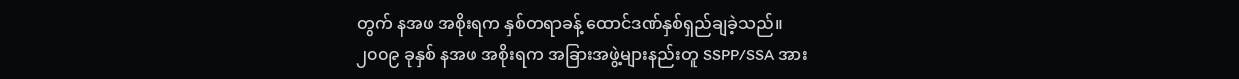တွက် နအဖ အစိုးရက နှစ်တရာခန့် ထောင်ဒဏ်နှစ်ရှည်ချခဲ့သည်။
၂၀၀၉ ခုနှစ် နအဖ အစိုးရက အခြားအဖွဲ့များနည်းတူ SSPP/SSA အား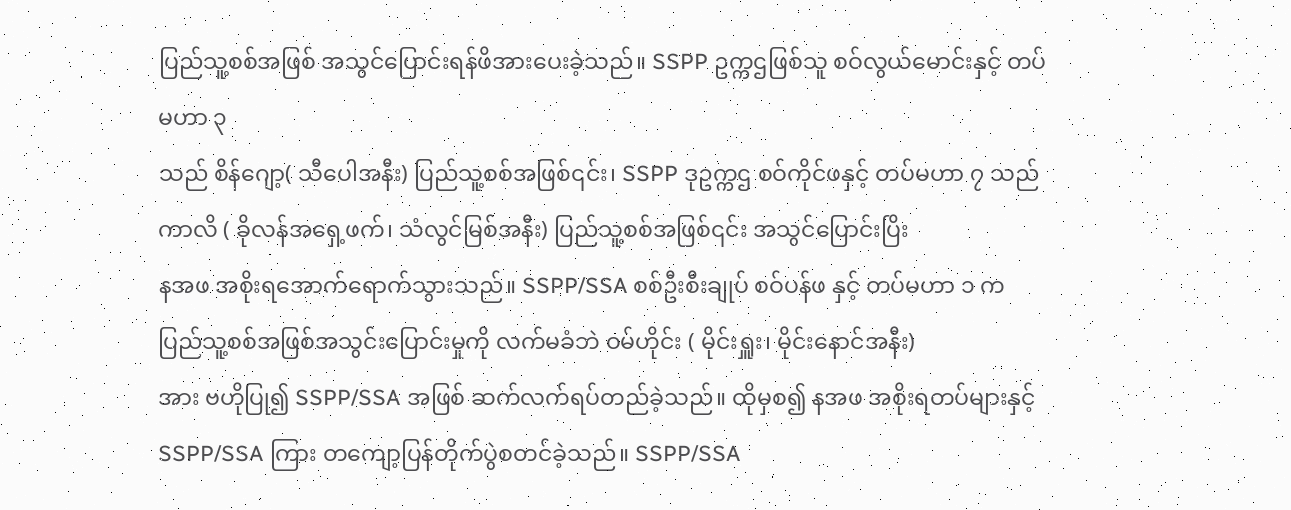ပြည်သူ့စစ်အဖြစ် အသွင်ပြောင်းရန်ဖိအားပေးခဲ့သည်။ SSPP ဥက္ကဌဖြစ်သူ စဝ်လွယ်မောင်းနှင့် တပ်မဟာ ၃
သည် စိန်ဂျော့( သီပေါအနီး) ပြည်သူ့စစ်အဖြစ်၎င်း၊ SSPP ဒုဥက္ကဌ စဝ်ကိုင်ဖနှင့် တပ်မဟာ ၇ သည် ကာလိ ( ခိုလန်အရှေ့ဖက်၊ သံလွင်မြစ်အနီး) ပြည်သူ့စစ်အဖြစ်၎င်း အသွင်ပြောင်းပြိး
နအဖ အစိုးရအောက်ရောက်သွားသည်။ SSPP/SSA စစ်ဦးစီးချုပ် စဝ်ပန်ဖ နှင့် တပ်မဟာ ၁ က ပြည်သူ့စစ်အဖြစ်အသွင်းပြောင်းမှုကို လက်မခံဘဲ ဝမ်ဟိုင်း ( မိုင်းရှူး၊ မိုင်းနောင်အနီး)
အား ဗဟိုပြု၍ SSPP/SSA အဖြစ် ဆက်လက်ရပ်တည်ခဲ့သည်။ ထိုမှစ၍ နအဖ အစိုးရတပ်များနှင့် SSPP/SSA ကြား တကျော့ပြန်တိုက်ပွဲစတင်ခဲ့သည်။ SSPP/SSA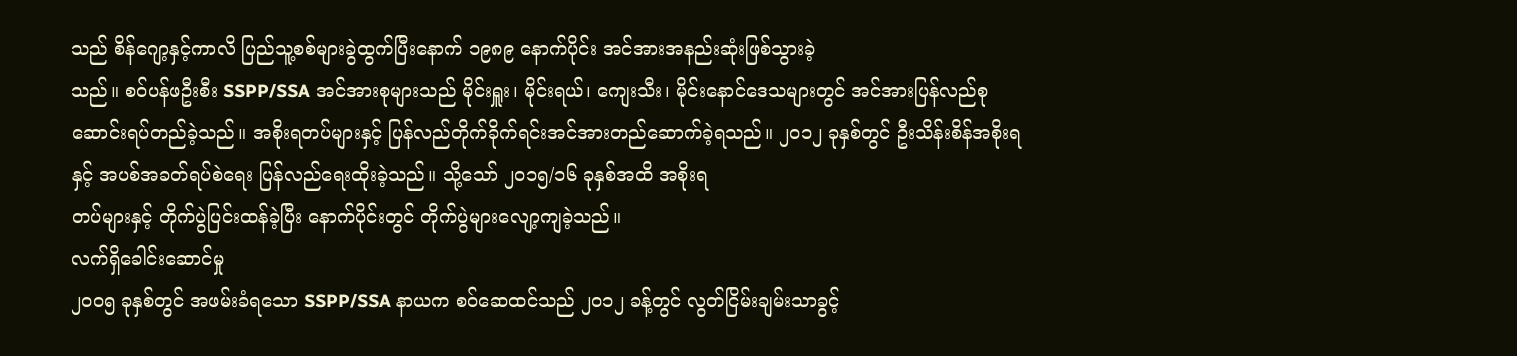သည် စိန်ဂျော့နှင့်ကာလိ ပြည်သူ့စစ်များခွဲထွက်ပြီးနောက် ၁၉၈၉ နောက်ပိုင်း အင်အားအနည်းဆုံးဖြစ်သွားခဲ့
သည်။ စဝ်ပန်ဖဦးစီး SSPP/SSA အင်အားစုများသည် မိုင်းရှူး၊ မိုင်းရယ်၊ ကျေးသီး၊ မိုင်းနောင်ဒေသများတွင် အင်အားပြန်လည်စုဆောင်းရပ်တည်ခဲ့သည်။ အစိုးရတပ်များနှင့် ပြန်လည်တိုက်ခိုက်ရင်းအင်အားတည်ဆောက်ခဲ့ရသည်။ ၂၀၁၂ ခုနှစ်တွင် ဦးသိန်းစိန်အစိုးရ
နှင့် အပစ်အခတ်ရပ်စဲရေး ပြန်လည်ရေးထိုးခဲ့သည်။ သို့သော် ၂၀၁၅/၁၆ ခုနှစ်အထိ အစိုးရ
တပ်များနှင့် တိုက်ပွဲပြင်းထန်ခဲ့ပြီး နောက်ပိုင်းတွင် တိုက်ပွဲများလျော့ကျခဲ့သည်။
လက်ရှိခေါင်းဆောင်မှု
၂၀၀၅ ခုနှစ်တွင် အဖမ်းခံရသော SSPP/SSA နာယက စဝ်ဆေထင်သည် ၂၀၁၂ ခန့်တွင် လွတ်ငြိမ်းချမ်းသာခွင့်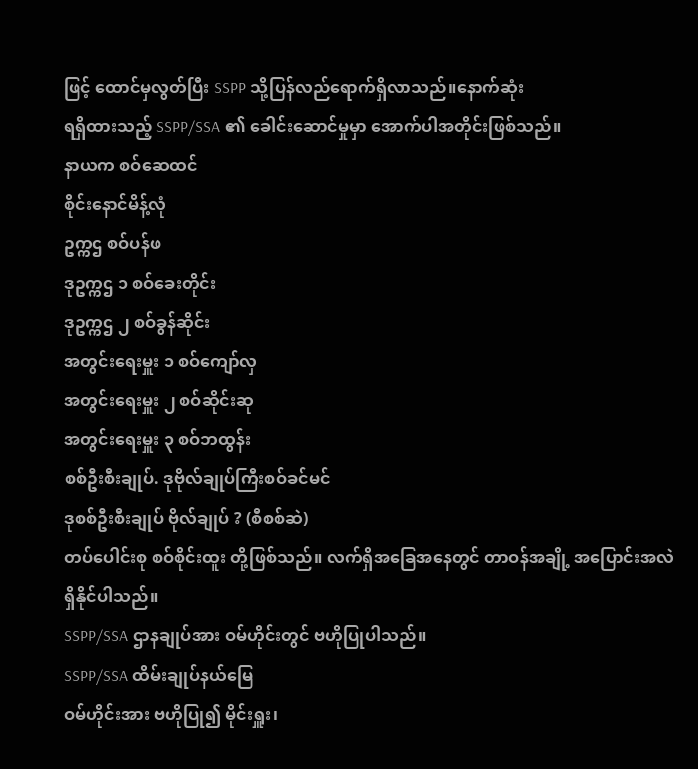ဖြင့် ထောင်မှလွတ်ပြီး SSPP သို့ပြန်လည်ရောက်ရှိလာသည်။နောက်ဆုံး
ရရှိထားသည့် SSPP/SSA ၏ ခေါင်းဆောင်မှုမှာ အောက်ပါအတိုင်းဖြစ်သည်။
နာယက စဝ်ဆေထင်
စိုင်းနောင်မိန့်လုံ
ဥက္ကဌ စဝ်ပန်ဖ
ဒုဥက္ကဌ ၁ စဝ်ခေးတိုင်း
ဒုဥက္ကဌ ၂ စဝ်ခွန်ဆိုင်း
အတွင်းရေးမှူး ၁ စဝ်ကျော်လှ
အတွင်းရေးမှူး ၂ စဝ်ဆိုင်းဆု
အတွင်းရေးမှူး ၃ စဝ်ဘထွန်း
စစ်ဦးစီးချုပ်. ဒုဗိုလ်ချုပ်ကြီးစဝ်ခင်မင်
ဒုစစ်ဦးစီးချုပ် ဗိုလ်ချုပ် ? (စီစစ်ဆဲ)
တပ်ပေါင်းစု စဝ်စိုင်းထူး တို့ဖြစ်သည်။ လက်ရှိအခြေအနေတွင် တာဝန်အချို့ အပြောင်းအလဲရှိနိုင်ပါသည်။
SSPP/SSA ဌာနချုပ်အား ဝမ်ဟိုင်းတွင် ဗဟိုပြုပါသည်။
SSPP/SSA ထိမ်းချုပ်နယ်မြေ
ဝမ်ဟိုင်းအား ဗဟိုပြု၍ မိုင်းရှူး၊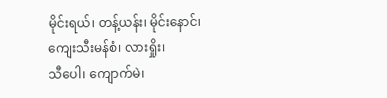မိုင်းရယ်၊ တန့်ယန်း၊ မိုင်းနောင်၊ ကျေးသီးမန်စံ၊ လားရှိုး၊
သီပေါ၊ ကျောက်မဲ၊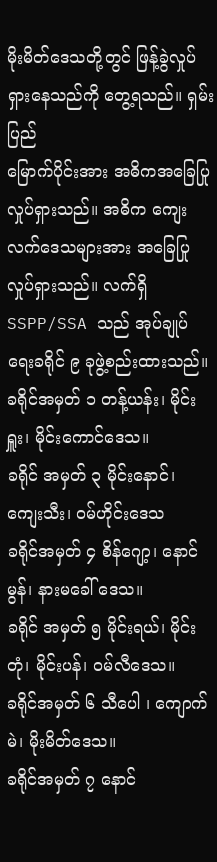မိုးမိတ်‌ဒေသတို့တွင် ဖြန့်ခွဲလှုပ်ရှားနေသည်ကို တွေ့ရသည်။ ရှမ်းပြည်
မြောက်ပိုင်းအား အဓိကအခြေပြုလှုပ်ရှားသည်။ အဓိက ကျေးလက်ဒေသများအား အခြေပြု
လှုပ်ရှားသည်။ လက်ရှိ SSPP/SSA သည် အုပ်ချုပ်ရေးခရိုင် ၉ ခုဖွဲ့စည်းထားသည်။
ခရိုင်အမှတ် ၁ တန့်ယန်း၊ မိုင်းရှူး၊ မိုင်းကောင်ဒေသ။
ခရိုင် အမှတ် ၃ မိုင်းနောင်၊ ကျေးသီး၊ ဝမ်ဟိုင်းဒေသ
ခရိုင်အမှတ် ၄ စိန်ဂျော့၊ နောင်မွန်၊ နားမခေါ် ဒေသ။
ခရိုင် အမှတ် ၅ မိုင်းရယ်၊ မိုင်းတုံ၊ မိုင်းပန်၊ ဝမ်လီဒေသ။
ခရိုင်အမှတ် ၆ သီပေါ ၊ ကျောက်မဲ၊ မိုးမိတ်ဒေသ။
ခရိုင်အမှတ် ၇ နောင်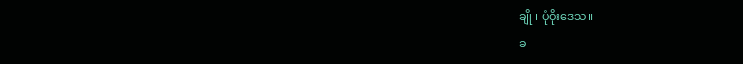ချို ၊ ပုံဝိုးဒေသ။
ခ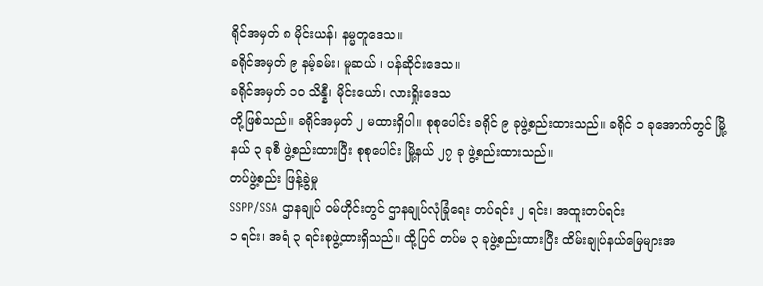ရိုင်အမှတ် ၈ မိုင်းယန်၊ နမ္မတူဒေသ။
ခရိုင်အမှတ် ၉ နမ့်ခမ်း၊ မူဆယ် ၊ ပန်ဆိုင်းဒေသ။
ခရိုင်အမှတ် ၁၀ သိန္နီ၊ မိုင်းယော်၊ လားရှိုးဒေသ
တို့ဖြစ်သည်။ ခရိုင်အမှတ် ၂ မထားရှိပါ။ စုစုပေါင်း ခရိုင် ၉ ခုဖွဲ့စည်းထားသည်။ ခရိုင် ၁ ခုအောက်တွင် မြို့နယ် ၃ ခုစီ ဖွဲ့စည်းထားပြီး စုစုပေါင်း မြို့နယ် ၂၇ ခု ဖွဲ့စည်းထားသည်။
တပ်ဖွဲ့စည်း ဖြန့်ခွဲမှု
SSPP/SSA ဌာနချုပ် ဝမ်ဟိုင်းတွင် ဌာနချုပ်လုံခြုံရေး တပ်ရင်း ၂ ရင်း၊ အထူးတပ်ရင်း
၁ ရင်း၊ အရံ ၃ ရင်းစုဖွဲ့ထားရှိသည်။ ထို့ပြင် တပ်မ ၃ ခုဖွဲ့စည်းထားပြီး ထိမ်းချုပ်နယ်မြေများအ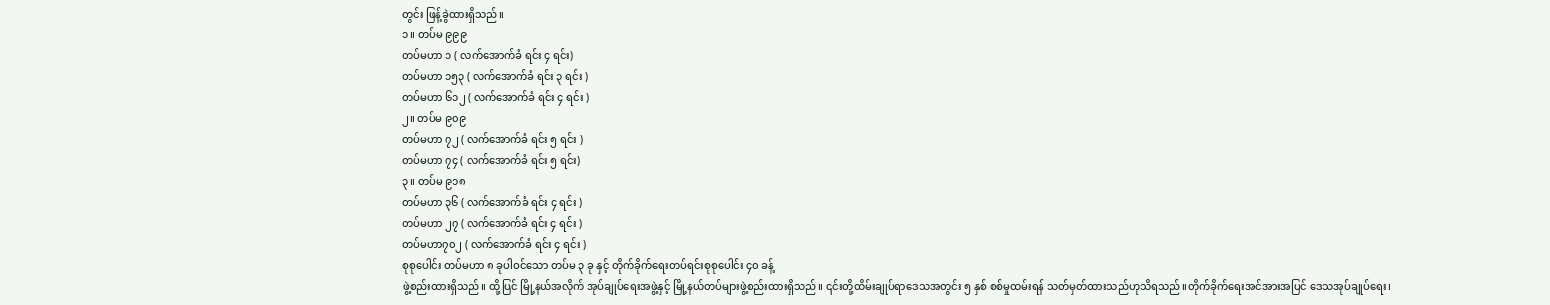တွင်း ဖြန့်ခွဲထားရှိသည်။
၁။ တပ်မ ၉၉၉
တပ်မဟာ ၁ ( လက်အောက်ခံ ရင်း ၄ ရင်း)
တပ်မဟာ ၁၅၃ ( လက်အောက်ခံ ရင်း ၃ ရင်း )
တပ်မဟာ ၆၁၂ ( လက်အောက်ခံ ရင်း ၄ ရင်း )
၂။ တပ်မ ၉၀၉
တပ်မဟာ ၇၂ ( လက်အောက်ခံ ရင်း ၅ ရင်း )
တပ်မဟာ ၇၄ ( လက်အောက်ခံ ရင်း ၅ ရင်း)
၃။ တပ်မ ၉၁၈
တပ်မဟာ ၃၆ ( လက်အောက်ခံ ရင်း ၄ ရင်း )
တပ်မဟာ ၂၇ ( လက်အောက်ခံ ရင်း ၄ ရင်း )
တပ်မဟာ၇၀၂ ( လက်အောက်ခံ ရင်း ၄ ရင်း )
စုစုပေါင်း တပ်မဟာ ၈ ခုပါဝင်သော တပ်မ ၃ ခု နှင့် တိုက်ခိုက်ရေးတပ်ရင်းစုစုပေါင်း ၄၀ ခန့်
ဖွဲ့စည်းထားရှိသည်။ ထို့ပြင် မြို့နယ်အလိုက် အုပ်ချုပ်ရေးအဖွဲ့နှင့် မြို့နယ်တပ်များဖွဲ့စည်းထားရှိသည်။ ၎င်းတို့ထိမ်းချုပ်ရာဒေသအတွင်း ၅ နှစ် စစ်မှုထမ်းရန် သတ်မှတ်ထားသည်ဟုသိရသည်။တိုက်ခိုက်ရေးအင်အားအပြင် ဒေသအုပ်ချုပ်ရေး၊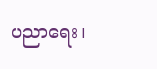ပညာရေး၊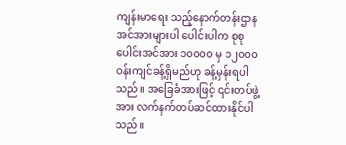ကျန်းမာရေး သည့်နောက်တန်းဌာနအင်အားများပါ ပေါင်းပါက စုစုပေါင်းအင်အား ၁၀၀၀၀ မှ ၁၂၀၀၀ ဝန်းကျင်ခန့်ရှိမည်ဟု ခန့်မှန်းရပါသည်။ အခြေခံအားဖြင့် ၎င်းတပ်ဖွဲ့အား လက်နက်တပ်ဆင်ထားနိုင်ပါ သည်။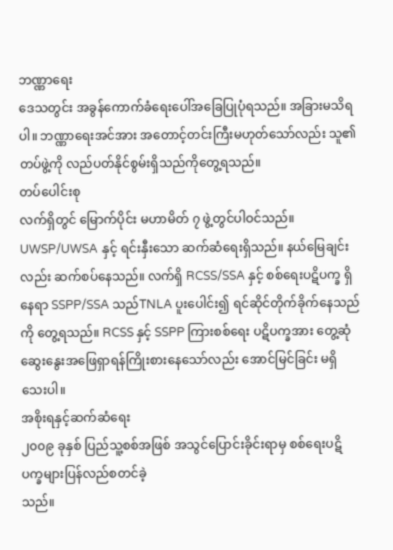ဘဏ္ဏာရေး
ဒေသတွင်း အခွန်ကောက်ခံရေးပေါ်အခြေပြုပုံရသည်။ အခြားမသိရပါ။ ဘဏ္ဏာရေးအင်အား အတောင့်တင်းကြီးမဟုတ်သော်လည်း သူ၏တပ်ဖွဲ့ကို လည်ပတ်နိုင်စွမ်းရှိသည်ကိုတွေ့ရသည်။
တပ်ပေါင်းစု
လက်ရှိတွင် မြောက်ပိုင်း မဟာမိတ် ၇ ဖွဲ့တွင်ပါဝင်သည်။ UWSP/UWSA နှင့် ရင်းနှီးသော ဆက်ဆံရေးရှိသည်။ နယ်မြေချင်းလည်း ဆက်စပ်နေသည်။ လက်ရှိ RCSS/SSA နှင့် စစ်ရေးပဋိပက္ခ ရှိနေရာ SSPP/SSA သည်TNLA ပူးပေါင်း၍ ရင်ဆိုင်တိုက်ခိုက်နေသည်ကို တွေ့ရသည်။ RCSS နှင့် SSPP ကြားစစ်ရေး ပဋိပက္ခအား တွေ့ဆုံဆွေးနွေးအဖြေရှာရန်ကြိုးစားနေသော်လည်း အောင်မြင်ခြင်း မရှိသေးပါ။
အစိုးရနှင့်ဆက်ဆံရေး
၂၀၀၉ ခုနှစ် ပြည်သူ့စစ်အဖြစ် အသွင်ပြောင်းခိုင်းရာမှ စစ်ရေးပဋိပက္ခများပြန်လည်စတင်ခဲ့
သည်။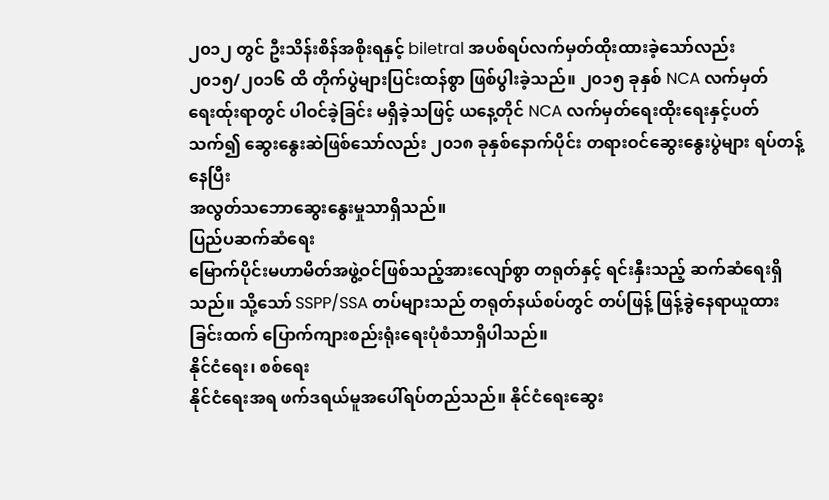၂၀၁၂ တွင် ဦးသိန်းစိန်အစိုးရနှင့် biletral အပစ်ရပ်လက်မှတ်ထိုးထားခဲ့သော်လည်း
၂၀၁၅/၂၀၁၆ ထိ တိုက်ပွဲများပြင်းထန်စွာ ဖြစ်ပွါးခဲ့သည်။ ၂၀၁၅ ခုနှစ် NCA လက်မှတ်ရေးထ်ုးရာတွင် ပါဝင်ခဲ့ခြင်း မရှိခဲ့သဖြင့် ယနေ့တိုင် NCA လက်မှတ်ရေးထိုးရေးနှင့်ပတ်သက်၍ ဆွေးနွေးဆဲဖြစ်သော်လည်း ၂၀၁၈ ခုနှစ်နောက်ပိုင်း တရားဝင်ဆွေးနွေးပွဲများ ရပ်တန့်နေပြီး
အလွတ်သဘောဆွေးနွေးမှုသာရှိသည်။
ပြည်ပဆက်ဆံရေး
မြောက်ပိုင်းမဟာမိတ်အဖွဲ့ဝင်ဖြစ်သည့်အားလျော်စွာ တရုတ်နှင့် ရင်းနှီးသည့် ဆက်ဆံရေးရှိသည်။ သို့သော် SSPP/SSA တပ်များသည် တရုတ်နယ်စပ်တွင် တပ်ဖြန့် ဖြန့်ခွဲနေရာယူထားခြင်းထက် ပြောက်ကျားစည်းရုံးရေးပုံစံသာရှိပါသည်။
နိုင်ငံရေး၊ စစ်ရေး
နိုင်ငံရေးအရ ဖက်ဒရယ်မူအပေါ်ရပ်တည်သည်။ နိုင်ငံရေးဆွေး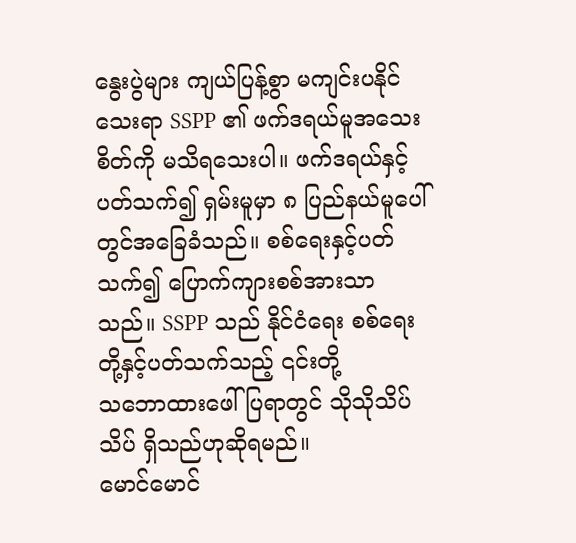နွေးပွဲများ ကျယ်ပြန့်စွာ မကျင်းပနိုင်သေးရာ SSPP ၏ ဖက်ဒရယ်မူအသေးစိတ်ကို မသိရသေးပါ။ ဖက်ဒရယ်နှင့်ပတ်သက်၍ ရှမ်းမူမှာ ၈ ပြည်နယ်မူပေါ်တွင်အခြေခံသည်။ စစ်ရေးနှင့်ပတ်သက်၍ ပြောက်ကျားစစ်အားသာသည်။ SSPP သည် နိုင်ငံရေး စစ်ရေးတို့နှင့်ပတ်သက်သည့် ၎င်းတို့
သဘောထားဖေါ်ပြရာတွင် သိုသိုသိပ်သိပ် ရှိသည်ဟုဆိုရမည်။
မောင်မောင်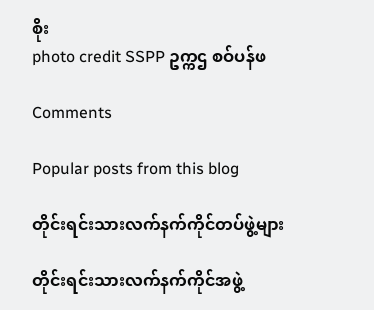စိုး
photo credit SSPP ဥက္ကဌ စဝ်ပန်ဖ

Comments

Popular posts from this blog

တိုင်းရင်းသားလက်နက်ကိုင်တပ်ဖွဲ့များ

တိုင်းရင်းသားလက်နက်ကိုင်အဖွဲ့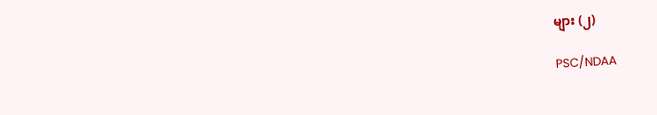များ (၂)

PSC/NDAA